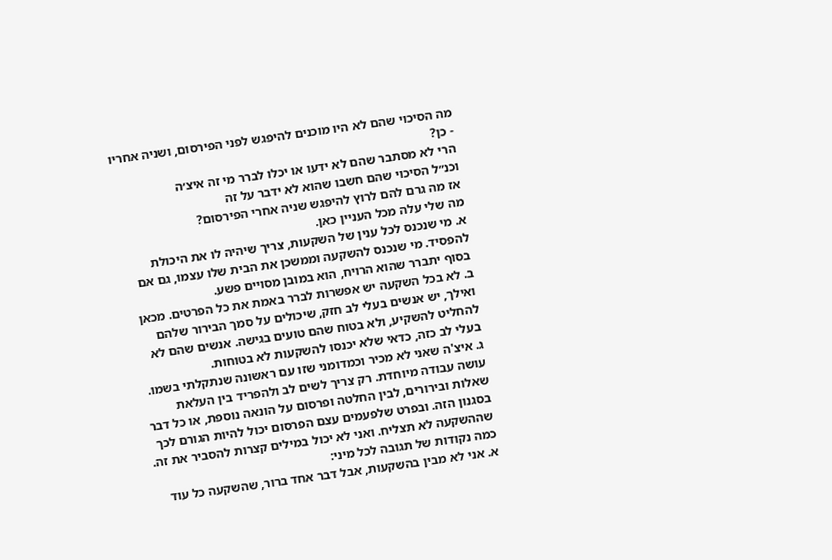מה הסיכוי שהם לא היו מוכנים להיפגש לפני הפירסום, ושניה אחריו - כן?
הרי לא מסתבר שהם לא ידעו או יכלו לברר מי זה איצ׳ה
וכנ״ל הסיכוי שהם חשבו שהוא לא ידבר על זה
אז מה גרם להם לרוץ להיפגש שניה אחרי הפירסום?
מה שלי עלה מכל העניין כאן.
א. מי שנכנס לכל ענין של השקעות, צריך שיהיה לו את היכולת להפסיד. מי שנכנס להשקעה וממשכן את הבית שלו עצמו, גם אם בסוף יתברר שהוא הרויח, הוא במובן מסויים פשע.
ב. לא בכל השקעה יש אפשרות לברר באמת את כל הפרטים. מכאן ואילך, יש אנשים בעלי לב חזק, שיכולים על סמך הבירור שלהם להחליט להשקיע, ולא בטוח שהם טועים בגישה. אנשים שהם לא בעלי לב כזה, כדאי שלא יכנסו להשקעות לא בטוחות.
ג. איצ'ה שאני לא מכיר וכמדומני שזו עם ראשונה שנתקלתי בשמו. עושה עבודה מיוחדת. רק צריך לשים לב ולהפריד בין העלאת שאלות ובירורים, לבין החלטה ופרסום על הונאה נוספת, או כל דבר בסגנון הזה. ובפרט שלפעמים עצם הפרסום יכול להיות הגורם לכך שההשקעה לא תצליח. ואני לא יכול במילים קצרות להסביר את זה.
כמה נקודות של תגובה לכל מיני:
א. אני לא מבין בהשקעות, אבל דבר אחד ברור, שהשקעה כל עוד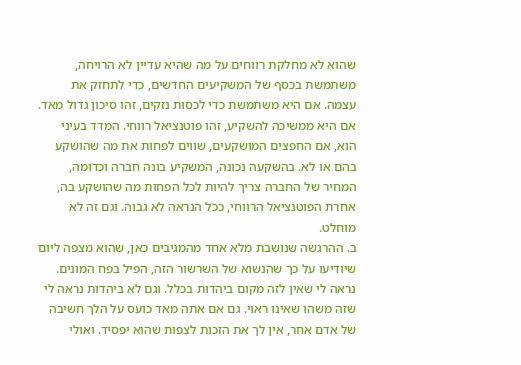שהוא לא מחלקת רווחים על מה שהיא עדיין לא הרויחה, משתמשת בכסף של המשקיעים החדשים, כדי לתחזק את עצמה. אם היא משתמשת כדי לכסות נזקים, זהו סיכון גדול מאד. אם היא ממשיכה להשקיע, זהו פוטנציאל רווחי. המדד בעיני הוא, אם החפצים המושקעים, שווים לפחות את מה שהושקע בהם או לא. בהשקעה נכונה, המשקיע בונה חברה וכדומה, המחיר של החברה צריך להיות לכל הפחות מה שהושקע בה, אחרת הפוטנציאל הרווחי, ככל הנראה לא גבוה. וגם זה לא מוחלט.
ב. ההרגשה שנושבת מלא אחד מהמגיבים כאן, שהוא מצפה ליום שיודיעו על כך שהנשוא של השרשור הזה, הפיל בפח המונים. נראה לי שאין לזה מקום ביהדות בכלל. וגם לא ביהדות נראה לי שזה משהו שאינו ראוי. גם אם אתה מאד כועס על הלך חשיבה של אדם אחר, אין לך את הזכות לצפות שהוא יפסיד. ואולי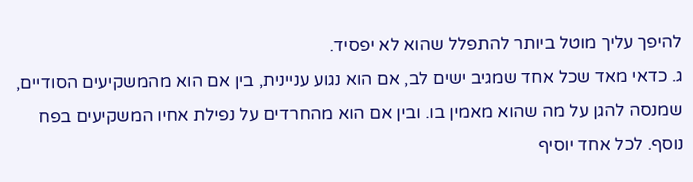להיפך עליך מוטל ביותר להתפלל שהוא לא יפסיד.
ג. כדאי מאד שכל אחד שמגיב ישים לב, אם הוא נגוע עניינית, בין אם הוא מהמשקיעים הסודיים, שמנסה להגן על מה שהוא מאמין בו. ובין אם הוא מהחרדים על נפילת אחיו המשקיעים בפח נוסף. לכל אחד יוסיף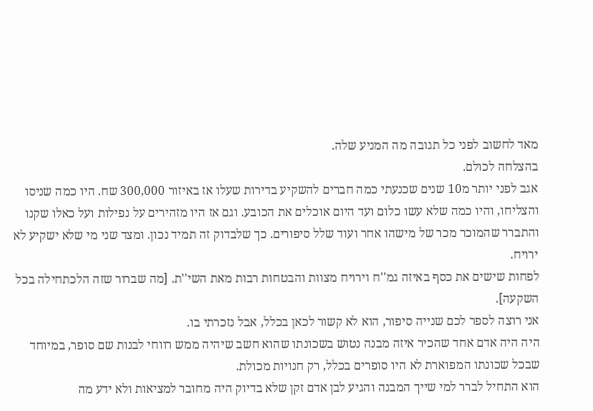מאד לחשוב לפני כל תגובה מה המניע שלה.
בהצלחה לכולם.
אגב לפני יותר מ10 שנים שכנעתי כמה חברים להשקיע בדירות שעלו אז באיזור 300,000 שח. היו כמה שניסו והצליחו, והיו כמה שלא עשו כלום ועד היום אוכלים את הכובע. וגם אז היו מזהירים על נפילות ועל כאלו שקנו והתברר שהמוכר מכר של מישהו אחר ועוד שלל סיפורים. כך שלבדוק זה תמיד נכון. ומצד שני מי שלא ישקיע לא ירויח.
לפחות שישים את כסף באיזה גמ''ח וירויח מצוות והבטחות רבות מאת השי''ת. [מה שברור שזה הלכתחילה בכל השקעה].
אני רוצה לספר לכם שנייה סיפור, הוא לא קשור לכאן בכלל, אבל נזכרתי בו.
היה היה אדם אחד שהכיר איזה מבנה נטוש בשכונתו שהוא חשב שיהיה ממש רווחי לבנות שם סופר, במיוחד שבכל שכונתו המפוארת לא היו סופרים בכלל, רק חנויות מכולת.
הוא התחיל לברר למי שייך המבנה והגיע לבן אדם זקן שלא בדיוק היה מחובר למציאות ולא ידע מה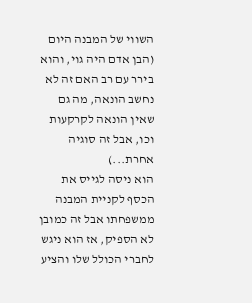השווי של המבנה היום (הבן אדם היה גוי, והוא בירר עם רב האם זה לא נחשב הונאה, מה גם שאין הונאה לקרקעות וכו, אבל זה סוגיה אחרת...)
הוא ניסה לגייס את הכסף לקניית המבנה ממשפחתו אבל זה כמובן לא הספיק, אז הוא ניגש לחברי הכולל שלו והציע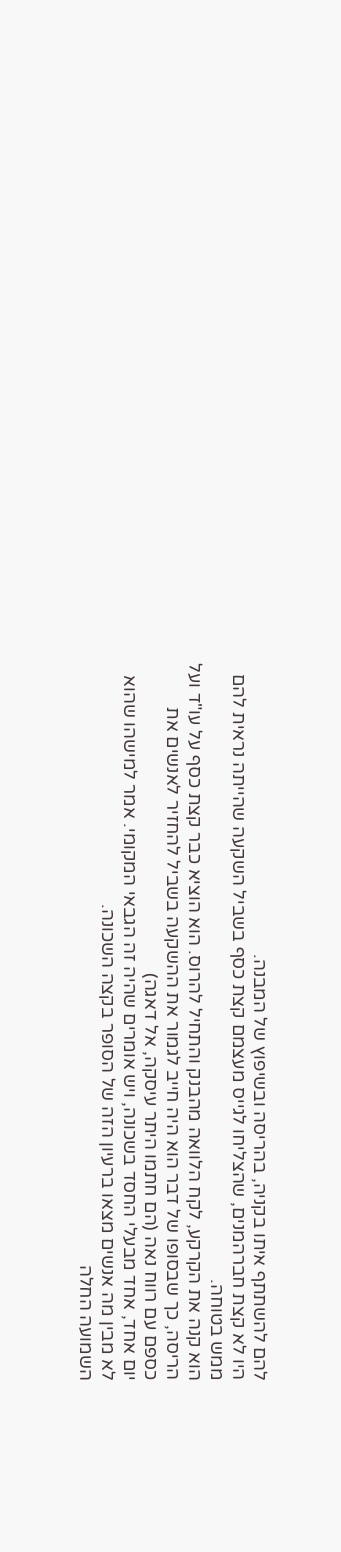להם להשתתף איתו בקניה, בהריסה ובשיפוץ של המבנה.
היו לא קצת חברהמנים, שהצליחו לגייס מעצמם קצת כסף בשביל השקעה שהייתה נראית להם ממש בטוחה.
הוא קנה את הקרקע, לקח הלוואה מהבנק והתחיל להרוס. הוא הוציא כבר קצת כסף על עו"ד ועל הריסה, כך שבסופו של דבר הוא היה חייב לגמור את ההשקעה בשביל להחזיר לאנשים את כספם עם רווח נאה (הם חתמו היתר עיסקה, אל דאגה)
יום אחד, אחד מבעלי החסד בשכונה, ויש אומרים שהיה זה הגבאי המקומי. אמר למישהו שהוא לא מבין מה אנשים מצאו ברעיון הזה של הסופר בקצה השכונה.
השמועה החלה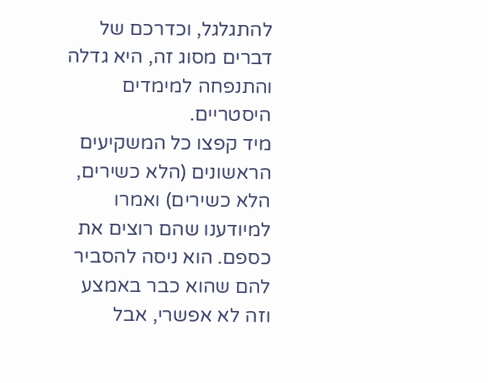להתגלגל, וכדרכם של דברים מסוג זה, היא גדלה והתנפחה למימדים היסטריים.
מיד קפצו כל המשקיעים הראשונים (הלא כשירים, הלא כשירים) ואמרו למיודענו שהם רוצים את כספם. הוא ניסה להסביר להם שהוא כבר באמצע וזה לא אפשרי, אבל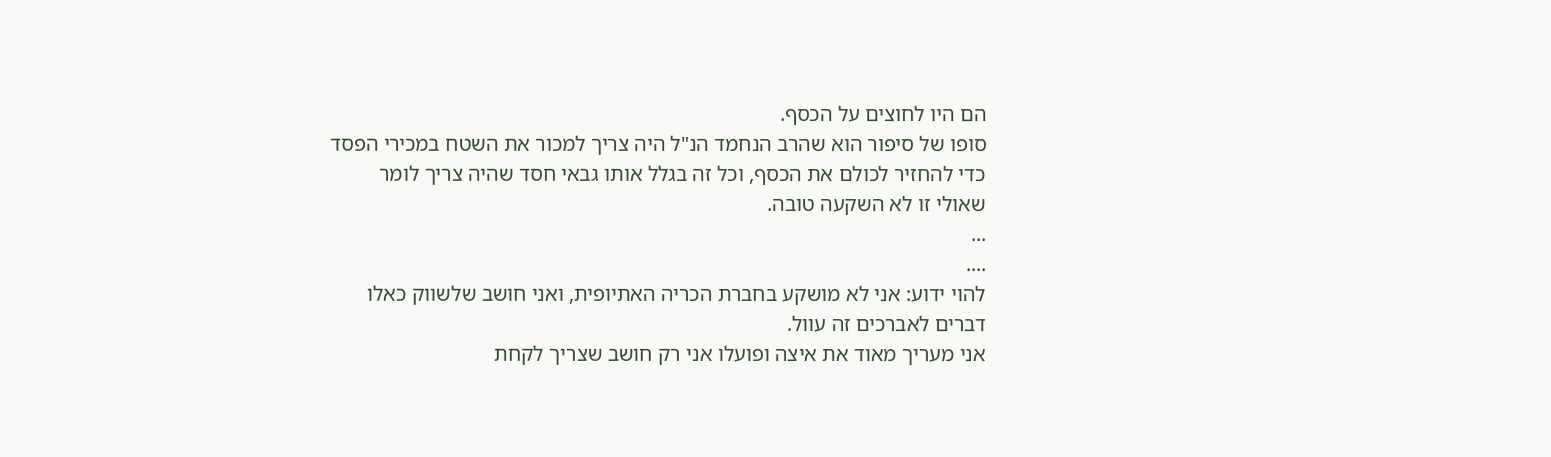הם היו לחוצים על הכסף.
סופו של סיפור הוא שהרב הנחמד הנ"ל היה צריך למכור את השטח במכירי הפסד כדי להחזיר לכולם את הכסף, וכל זה בגלל אותו גבאי חסד שהיה צריך לומר שאולי זו לא השקעה טובה.
...
....
להוי ידוע: אני לא מושקע בחברת הכריה האתיופית, ואני חושב שלשווק כאלו דברים לאברכים זה עוול.
אני מעריך מאוד את איצה ופועלו אני רק חושב שצריך לקחת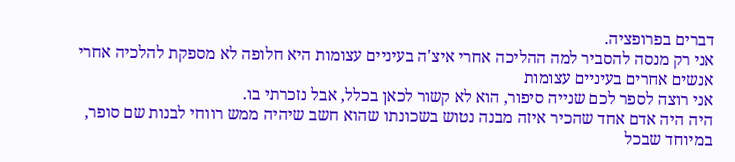דברים בפרופציה.
אני רק מנסה להסביר למה ההליכה אחרי איצ'ה בעיניים עצומות היא חלופה לא מספקת להלכיה אחרי אנשים אחרים בעיניים עצומות
אני רוצה לספר לכם שנייה סיפור, הוא לא קשור לכאן בכלל, אבל נזכרתי בו.
היה היה אדם אחד שהכיר איזה מבנה נטוש בשכונתו שהוא חשב שיהיה ממש רווחי לבנות שם סופר, במיוחד שבכל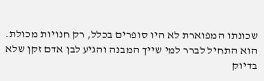שכונתו המפוארת לא היו סופרים בכלל, רק חנויות מכולת.
הוא התחיל לברר למי שייך המבנה והגיע לבן אדם זקן שלא בדיוק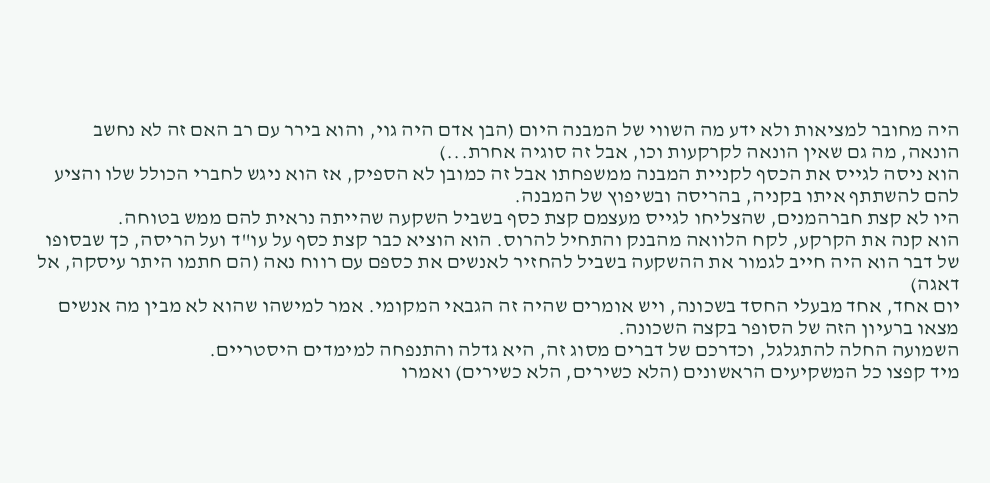היה מחובר למציאות ולא ידע מה השווי של המבנה היום (הבן אדם היה גוי, והוא בירר עם רב האם זה לא נחשב הונאה, מה גם שאין הונאה לקרקעות וכו, אבל זה סוגיה אחרת...)
הוא ניסה לגייס את הכסף לקניית המבנה ממשפחתו אבל זה כמובן לא הספיק, אז הוא ניגש לחברי הכולל שלו והציע להם להשתתף איתו בקניה, בהריסה ובשיפוץ של המבנה.
היו לא קצת חברהמנים, שהצליחו לגייס מעצמם קצת כסף בשביל השקעה שהייתה נראית להם ממש בטוחה.
הוא קנה את הקרקע, לקח הלוואה מהבנק והתחיל להרוס. הוא הוציא כבר קצת כסף על עו"ד ועל הריסה, כך שבסופו של דבר הוא היה חייב לגמור את ההשקעה בשביל להחזיר לאנשים את כספם עם רווח נאה (הם חתמו היתר עיסקה, אל דאגה)
יום אחד, אחד מבעלי החסד בשכונה, ויש אומרים שהיה זה הגבאי המקומי. אמר למישהו שהוא לא מבין מה אנשים מצאו ברעיון הזה של הסופר בקצה השכונה.
השמועה החלה להתגלגל, וכדרכם של דברים מסוג זה, היא גדלה והתנפחה למימדים היסטריים.
מיד קפצו כל המשקיעים הראשונים (הלא כשירים, הלא כשירים) ואמרו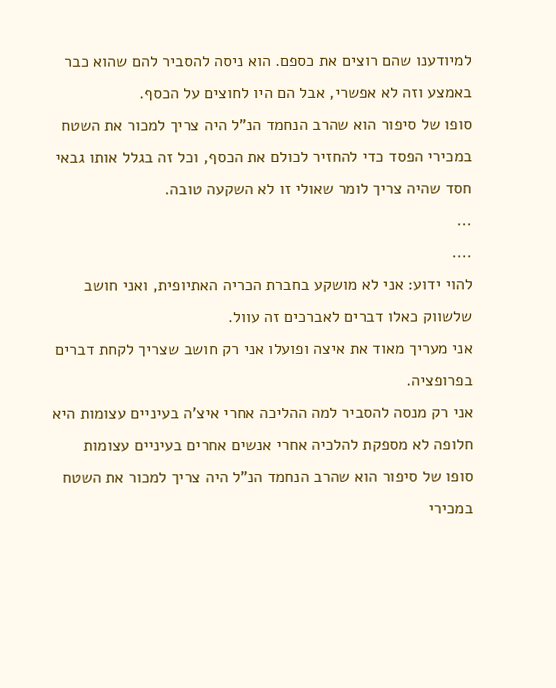למיודענו שהם רוצים את כספם. הוא ניסה להסביר להם שהוא כבר באמצע וזה לא אפשרי, אבל הם היו לחוצים על הכסף.
סופו של סיפור הוא שהרב הנחמד הנ"ל היה צריך למכור את השטח במכירי הפסד כדי להחזיר לכולם את הכסף, וכל זה בגלל אותו גבאי חסד שהיה צריך לומר שאולי זו לא השקעה טובה.
...
....
להוי ידוע: אני לא מושקע בחברת הכריה האתיופית, ואני חושב שלשווק כאלו דברים לאברכים זה עוול.
אני מעריך מאוד את איצה ופועלו אני רק חושב שצריך לקחת דברים בפרופציה.
אני רק מנסה להסביר למה ההליכה אחרי איצ'ה בעיניים עצומות היא חלופה לא מספקת להלכיה אחרי אנשים אחרים בעיניים עצומות
סופו של סיפור הוא שהרב הנחמד הנ"ל היה צריך למכור את השטח במכירי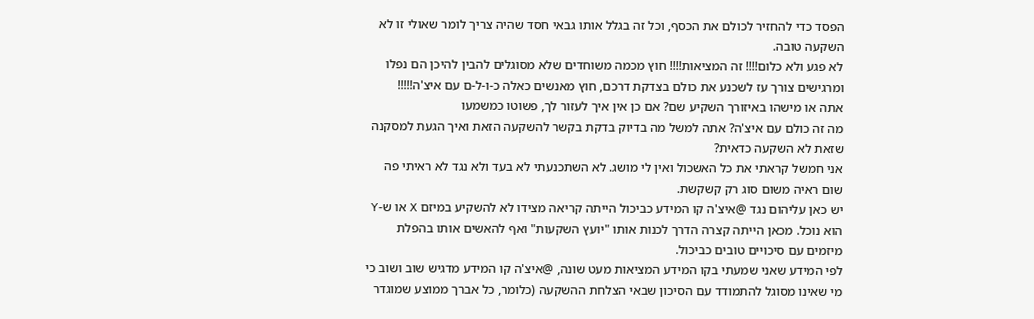הפסד כדי להחזיר לכולם את הכסף, וכל זה בגלל אותו גבאי חסד שהיה צריך לומר שאולי זו לא השקעה טובה.
לא פגע ולא כלום!!!! זה המציאות!!!! חוץ מכמה משוחדים שלא מסוגלים להבין להיכן הם נפלו ומרגישים צורך עז לשכנע את כולם בצדקת דרכם, חוץ מאנשים כאלה כ-ו-ל-ם עם איצ'ה!!!!!
אתה או מישהו באיזורך השקיע שם? אם כן אין איך לעזור לך, פשוטו כמשמעו
מה זה כולם עם איצ'ה? אתה למשל מה בדיוק בדקת בקשר להשקעה הזאת ואיך הגעת למסקנה שזאת לא השקעה כדאית?
אני חמשל קראתי את כל האשכול ואין לי מושג. לא השתכנעתי לא בעד ולא נגד לא ראיתי פה שום ראיה משום סוג רק קשקשת.
יש כאן עליהום נגד @איצ'ה קו המידע כביכול הייתה קריאה מצידו לא להשקיע במיזם X או ש-Y הוא נוכל. מכאן הייתה קצרה הדרך לכנות אותו "יועץ השקעות" ואף להאשים אותו בהפלת מיזמים עם סיכויים טובים כביכול.
לפי המידע שאני שמעתי בקו המידע המציאות מעט שונה, @איצ'ה קו המידע מדגיש שוב ושוב כי מי שאינו מסוגל להתמודד עם הסיכון שבאי הצלחת ההשקעה (כלומר, כל אברך ממוצע שמוגדר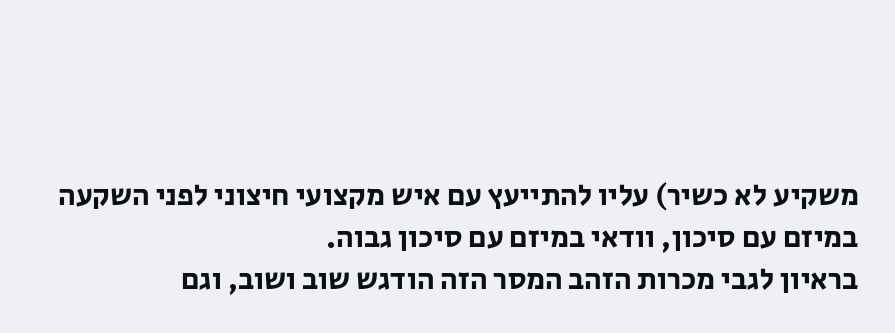משקיע לא כשיר) עליו להתייעץ עם איש מקצועי חיצוני לפני השקעה במיזם עם סיכון, וודאי במיזם עם סיכון גבוה.
בראיון לגבי מכרות הזהב המסר הזה הודגש שוב ושוב, וגם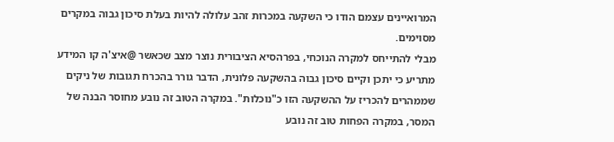המרואיינים עצמם הודו כי השקעה במכרות זהב עלולה להיות בעלת סיכון גבוה במקרים מסוימים.
מבלי להתייחס למקרה הנוכחי, בפרהסיא הציבורית נוצר מצב שכאשר @איצ'ה קו המידע מתריע כי יתכן וקיים סיכון גבוה בהשקעה פלונית, הדבר גורר בהכרח תגובות של ניקים שממהרים להכריז על ההשקעה הזו כ"נוכלות". במקרה הטוב זה נובע מחוסר הבנה של המסר, במקרה הפחות טוב זה נובע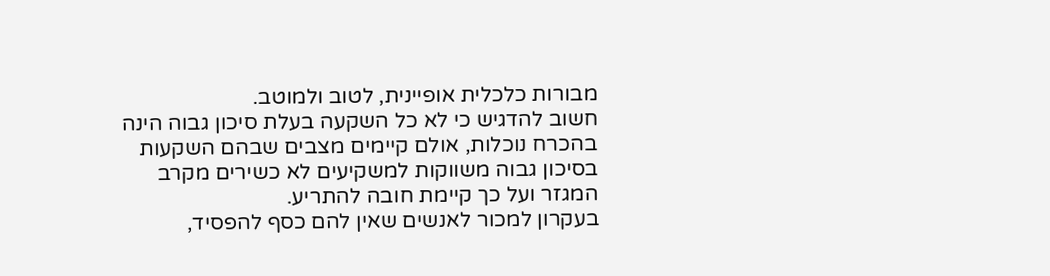מבורות כלכלית אופיינית, לטוב ולמוטב.
חשוב להדגיש כי לא כל השקעה בעלת סיכון גבוה הינה בהכרח נוכלות, אולם קיימים מצבים שבהם השקעות בסיכון גבוה משווקות למשקיעים לא כשירים מקרב המגזר ועל כך קיימת חובה להתריע.
בעקרון למכור לאנשים שאין להם כסף להפסיד,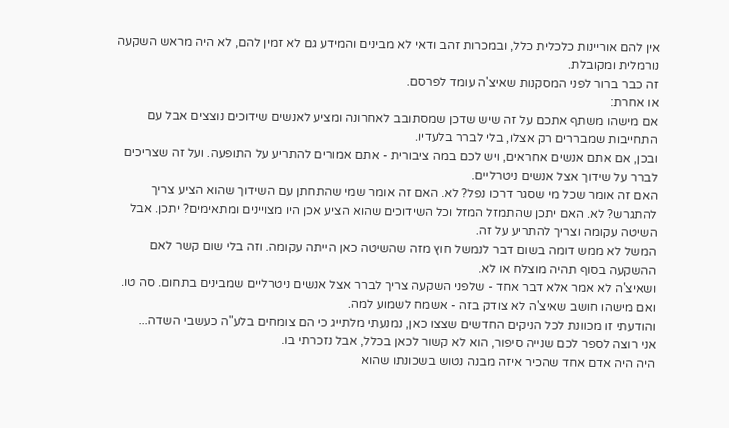אין להם אוריינות כלכלית כלל, ובמכרות זהב ודאי לא מבינים והמידע גם לא זמין להם, לא היה מראש השקעה נורמלית ומקובלת.
זה כבר ברור לפני המסקנות שאיצ'ה עומד לפרסם.
או אחרת:
אם מישהו משתף אתכם על זה שיש שדכן שמסתובב לאחרונה ומציע לאנשים שידוכים נוצצים אבל עם התחייבות שמבררים רק אצלו, בלי לברר בלעדיו.
ובכן, אם אתם אנשים אחראים, ויש לכם במה ציבורית - אתם אמורים להתריע על התופעה. ועל זה שצריכים לברר על שידוך אצל אנשים ניטרליים.
האם זה אומר שכל מי שסגר דרכו נפל? לא. האם זה אומר שמי שהתחתן עם השידוך שהוא הציע צריך להתגרש? לא. האם יתכן שהתמזל המזל וכל השידוכים שהוא הציע אכן היו מצויינים ומתאימים? יתכן. אבל השיטה עקומה וצריך להתריע על זה.
המשל לא ממש דומה בשום דבר לנמשל חוץ מזה שהשיטה כאן הייתה עקומה. וזה בלי שום קשר לאם ההשקעה בסוף תהיה מוצלח או לא.
ושאיצ'ה לא אמר אלא דבר אחד - שלפני השקעה צריך לברר אצל אנשים ניטרליים שמבינים בתחום. סה טו.
ואם מישהו חושב שאיצ'ה לא צודק בזה - אשמח לשמוע למה.
והודעתי זו מכוונת לכל הניקים החדשים שצצו כאן, נמנעתי מלתייג כי הם צומחים בלע"ה כעשבי השדה...
אני רוצה לספר לכם שנייה סיפור, הוא לא קשור לכאן בכלל, אבל נזכרתי בו.
היה היה אדם אחד שהכיר איזה מבנה נטוש בשכונתו שהוא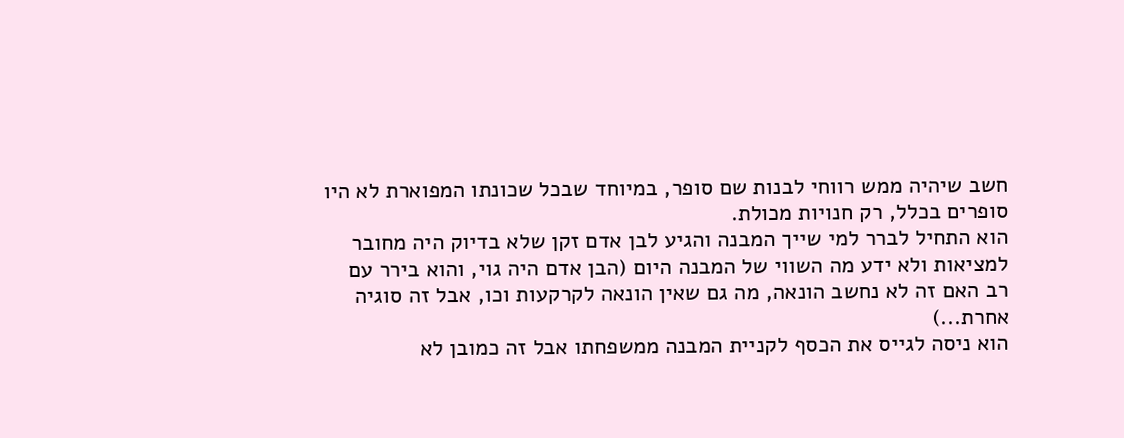חשב שיהיה ממש רווחי לבנות שם סופר, במיוחד שבכל שכונתו המפוארת לא היו סופרים בכלל, רק חנויות מכולת.
הוא התחיל לברר למי שייך המבנה והגיע לבן אדם זקן שלא בדיוק היה מחובר למציאות ולא ידע מה השווי של המבנה היום (הבן אדם היה גוי, והוא בירר עם רב האם זה לא נחשב הונאה, מה גם שאין הונאה לקרקעות וכו, אבל זה סוגיה אחרת...)
הוא ניסה לגייס את הכסף לקניית המבנה ממשפחתו אבל זה כמובן לא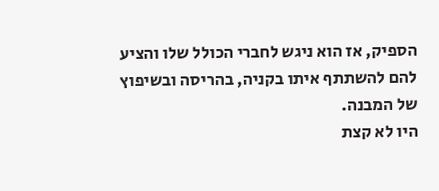הספיק, אז הוא ניגש לחברי הכולל שלו והציע להם להשתתף איתו בקניה, בהריסה ובשיפוץ של המבנה.
היו לא קצת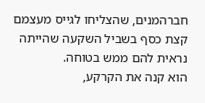חברהמנים, שהצליחו לגייס מעצמם קצת כסף בשביל השקעה שהייתה נראית להם ממש בטוחה.
הוא קנה את הקרקע,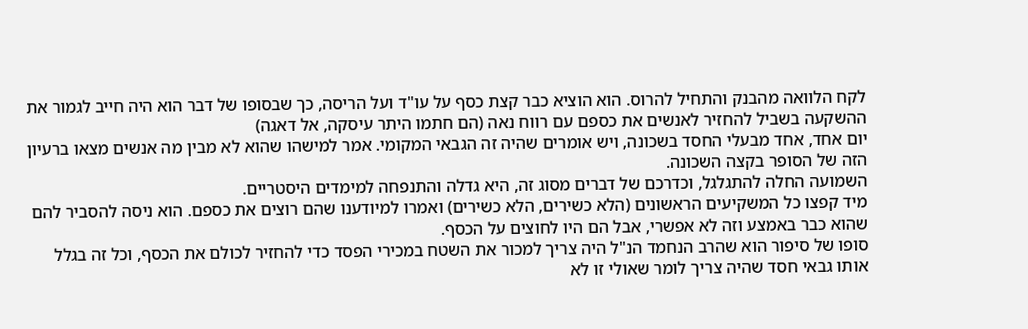לקח הלוואה מהבנק והתחיל להרוס. הוא הוציא כבר קצת כסף על עו"ד ועל הריסה, כך שבסופו של דבר הוא היה חייב לגמור את ההשקעה בשביל להחזיר לאנשים את כספם עם רווח נאה (הם חתמו היתר עיסקה, אל דאגה)
יום אחד, אחד מבעלי החסד בשכונה, ויש אומרים שהיה זה הגבאי המקומי. אמר למישהו שהוא לא מבין מה אנשים מצאו ברעיון הזה של הסופר בקצה השכונה.
השמועה החלה להתגלגל, וכדרכם של דברים מסוג זה, היא גדלה והתנפחה למימדים היסטריים.
מיד קפצו כל המשקיעים הראשונים (הלא כשירים, הלא כשירים) ואמרו למיודענו שהם רוצים את כספם. הוא ניסה להסביר להם שהוא כבר באמצע וזה לא אפשרי, אבל הם היו לחוצים על הכסף.
סופו של סיפור הוא שהרב הנחמד הנ"ל היה צריך למכור את השטח במכירי הפסד כדי להחזיר לכולם את הכסף, וכל זה בגלל אותו גבאי חסד שהיה צריך לומר שאולי זו לא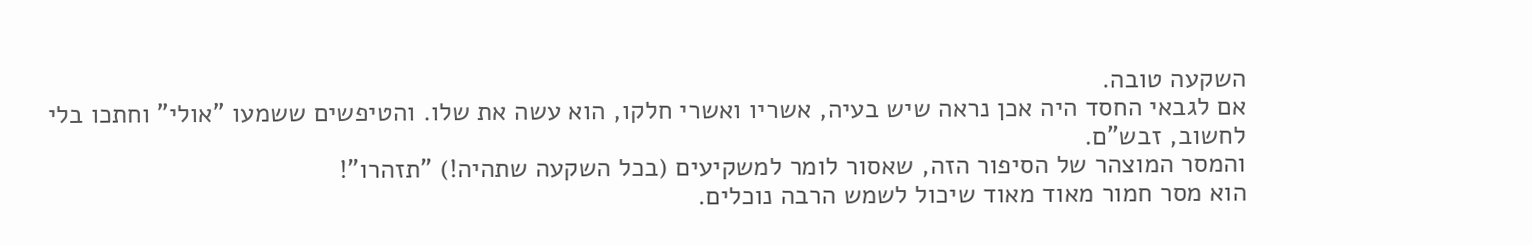השקעה טובה.
אם לגבאי החסד היה אכן נראה שיש בעיה, אשריו ואשרי חלקו, הוא עשה את שלו. והטיפשים ששמעו "אולי" וחתכו בלי לחשוב, זבש"ם.
והמסר המוצהר של הסיפור הזה, שאסור לומר למשקיעים (בכל השקעה שתהיה!) "תזהרו"!
הוא מסר חמור מאוד מאוד שיכול לשמש הרבה נוכלים.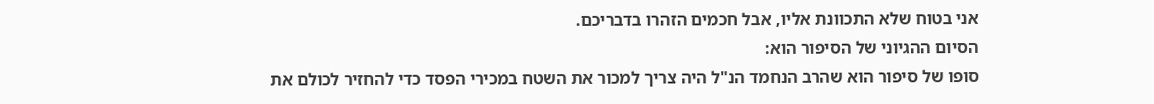אני בטוח שלא התכוונת אליו, אבל חכמים הזהרו בדבריכם.
הסיום ההגיוני של הסיפור הוא:
סופו של סיפור הוא שהרב הנחמד הנ"ל היה צריך למכור את השטח במכירי הפסד כדי להחזיר לכולם את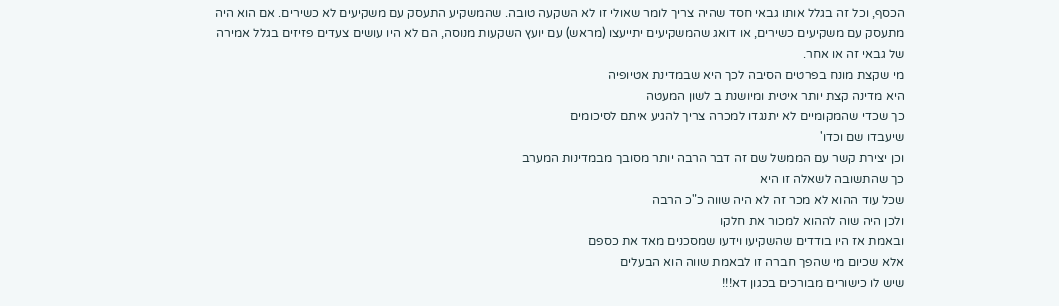הכסף, וכל זה בגלל אותו גבאי חסד שהיה צריך לומר שאולי זו לא השקעה טובה. שהמשקיע התעסק עם משקיעים לא כשירים. אם הוא היה מתעסק עם משקיעים כשירים, או דואג שהמשקיעים יתייעצו (מראש) עם יועץ השקעות מנוסה, הם לא היו עושים צעדים פזיזים בגלל אמירה של גבאי זה או אחר.
מי שקצת מונח בפרטים הסיבה לכך היא שבמדינת אטיופיה
היא מדינה קצת יותר איטית ומיושנת ב לשון המעטה
כך שכדי שהמקומיים לא יתנגדו למכרה צריך להגיע איתם לסיכומים
שיעבדו שם וכדו'
וכן יצירת קשר עם הממשל שם זה דבר הרבה יותר מסובך מבמדינות המערב
כך שהתשובה לשאלה זו היא
שכל עוד ההוא לא מכר זה לא היה שווה כ"כ הרבה
ולכן היה שוה לההוא למכור את חלקו
ובאמת אז היו בודדים שהשקיעו וידעו שמסכנים מאד את כספם
אלא שכיום מי שהפך חברה זו לבאמת שווה הוא הבעלים
שיש לו כישורים מבורכים בכגון דא!!!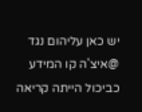יש כאן עליהום נגד @איצ'ה קו המידע כביכול הייתה קריאה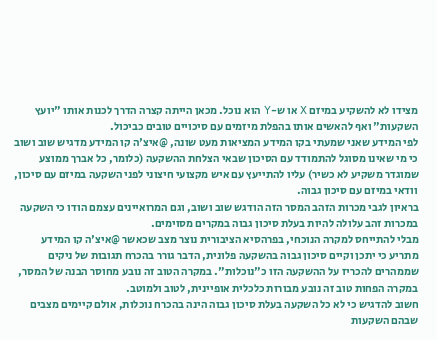מצידו לא להשקיע במיזם X או ש-Y הוא נוכל. מכאן הייתה קצרה הדרך לכנות אותו "יועץ השקעות" ואף להאשים אותו בהפלת מיזמים עם סיכויים טובים כביכול.
לפי המידע שאני שמעתי בקו המידע המציאות מעט שונה, @איצ'ה קו המידע מדגיש שוב ושוב כי מי שאינו מסוגל להתמודד עם הסיכון שבאי הצלחת ההשקעה (כלומר, כל אברך ממוצע שמוגדר משקיע לא כשיר) עליו להתייעץ עם איש מקצועי חיצוני לפני השקעה במיזם עם סיכון, וודאי במיזם עם סיכון גבוה.
בראיון לגבי מכרות הזהב המסר הזה הודגש שוב ושוב, וגם המרואיינים עצמם הודו כי השקעה במכרות זהב עלולה להיות בעלת סיכון גבוה במקרים מסוימים.
מבלי להתייחס למקרה הנוכחי, בפרהסיא הציבורית נוצר מצב שכאשר @איצ'ה קו המידע מתריע כי יתכן וקיים סיכון גבוה בהשקעה פלונית, הדבר גורר בהכרח תגובות של ניקים שממהרים להכריז על ההשקעה הזו כ"נוכלות". במקרה הטוב זה נובע מחוסר הבנה של המסר, במקרה הפחות טוב זה נובע מבורות כלכלית אופיינית, לטוב ולמוטב.
חשוב להדגיש כי לא כל השקעה בעלת סיכון גבוה הינה בהכרח נוכלות, אולם קיימים מצבים שבהם השקעות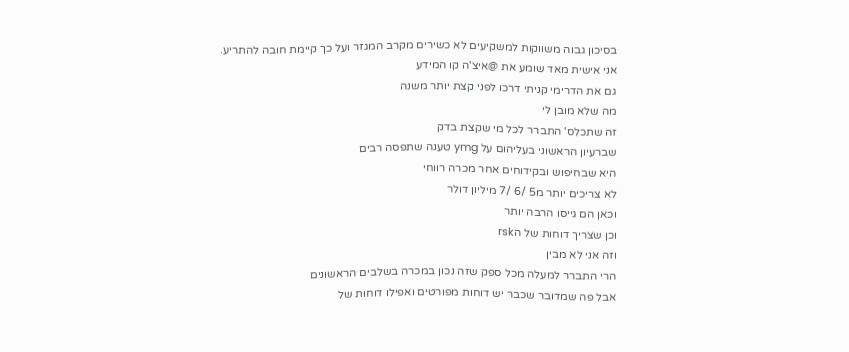בסיכון גבוה משווקות למשקיעים לא כשירים מקרב המגזר ועל כך קיימת חובה להתריע.
אני אישית מאד שומע את @איצ'ה קו המידע
גם את הדרימי קניתי דרכו לפני קצת יותר משנה
מה שלא מובן לי
זה שתכלס' התברר לכל מי שקצת בדק
שברעיון הראשוני בעליהום על ymg טענה שתפסה רבים
היא שבחיפוש ובקידוחים אחר מכרה רווחי
לא צריכים יותר מ5 /6 /7 מיליון דולר
וכאן הם גייסו הרבה יותר
וכן שצריך דוחות של הrsk
וזה אני לא מבין
הרי התברר למעלה מכל ספק שזה נכון במכרה בשלבים הראשונים
אבל פה שמדובר שכבר יש דוחות מפורטים ואפילו דוחות של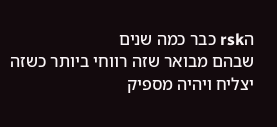הrsk כבר כמה שנים
שבהם מבואר שזה רווחי ביותר כשזה יצליח ויהיה מספיק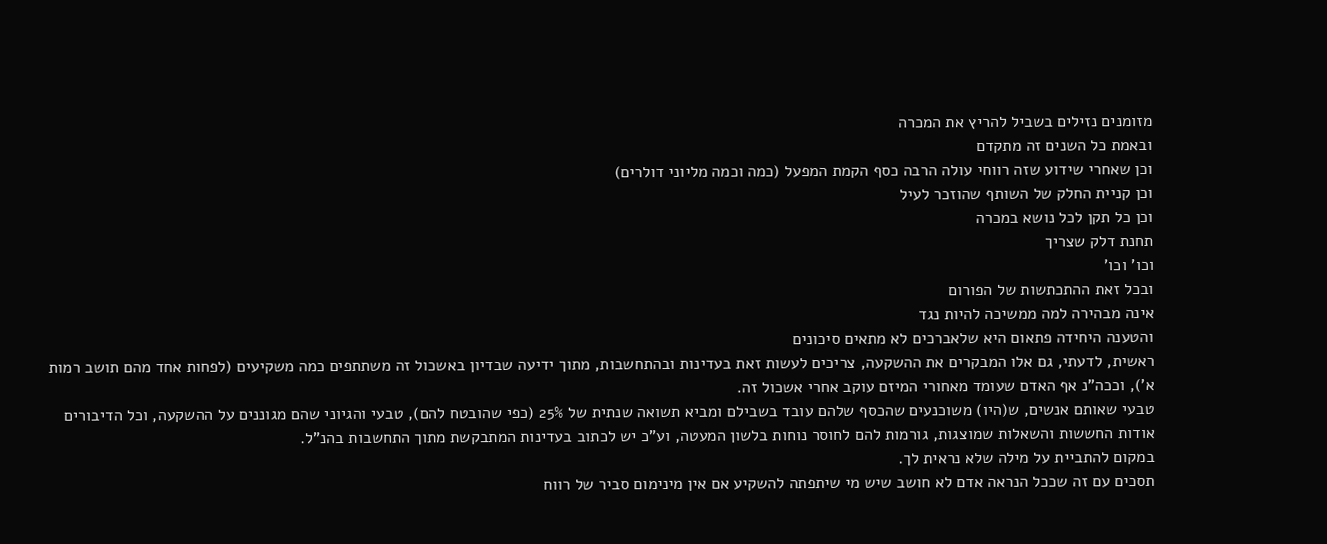מזומנים נזילים בשביל להריץ את המכרה
ובאמת כל השנים זה מתקדם
וכן שאחרי שידוע שזה רווחי עולה הרבה כסף הקמת המפעל (כמה וכמה מליוני דולרים)
וכן קניית החלק של השותף שהוזכר לעיל
וכן כל תקן לכל נושא במכרה
תחנת דלק שצריך
וכו' וכו'
ובכל זאת ההתכתשות של הפורום
אינה מבהירה למה ממשיכה להיות נגד
והטענה היחידה פתאום היא שלאברכים לא מתאים סיכונים
ראשית, לדעתי, גם אלו המבקרים את ההשקעה, צריכים לעשות זאת בעדינות ובהתחשבות, מתוך ידיעה שבדיון באשכול זה משתתפים כמה משקיעים (לפחות אחד מהם תושב רמות א'), וככה"נ אף האדם שעומד מאחורי המיזם עוקב אחרי אשכול זה.
טבעי שאותם אנשים, ש(היו) משוכנעים שהכסף שלהם עובד בשבילם ומביא תשואה שנתית של 25% (כפי שהובטח להם), טבעי והגיוני שהם מגוננים על ההשקעה, וכל הדיבורים אודות החששות והשאלות שמוצגות, גורמות להם לחוסר נוחות בלשון המעטה, וע"כ יש לכתוב בעדינות המתבקשת מתוך התחשבות בהנ"ל.
במקום להתביית על מילה שלא נראית לך.
תסכים עם זה שככל הנראה אדם לא חושב שיש מי שיתפתה להשקיע אם אין מינימום סביר של רווח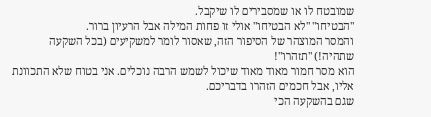שמובטח לו או שמסבירים לו שיקבל.
"הבטיחו" "לא הבטיחו" אולי זו פחות המילה אבל הרעיון ברור.
והמסר המוצהר של הסיפור הזה, שאסור לומר למשקיעים (בכל השקעה שתהיה!) "תזהרו"!
הוא מסר חמור מאוד מאוד שיכול לשמש הרבה נוכלים. אני בטוח שלא התכוונת אליו, אבל חכמים הזהרו בדבריכם.
שגם בהשקעה הכי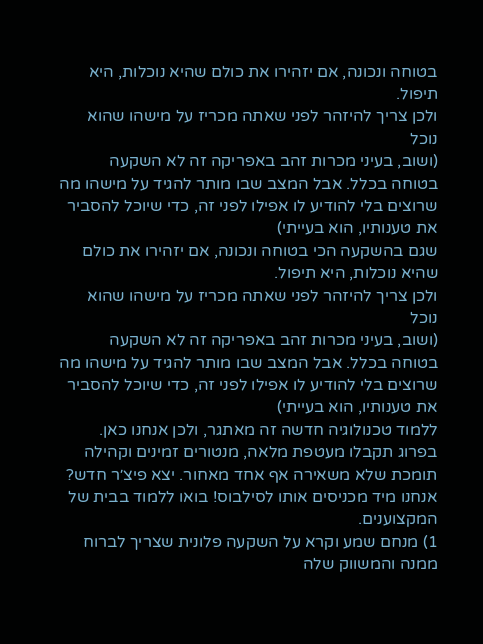בטוחה ונכונה, אם יזהירו את כולם שהיא נוכלות, היא תיפול.
ולכן צריך להיזהר לפני שאתה מכריז על מישהו שהוא נוכל
(ושוב, בעיני מכרות זהב באפריקה זה לא השקעה בטוחה בכלל. אבל המצב שבו מותר להגיד על מישהו מה שרוצים בלי להודיע לו אפילו לפני זה, כדי שיוכל להסביר את טענותיו, הוא בעייתי)
שגם בהשקעה הכי בטוחה ונכונה, אם יזהירו את כולם שהיא נוכלות, היא תיפול.
ולכן צריך להיזהר לפני שאתה מכריז על מישהו שהוא נוכל
(ושוב, בעיני מכרות זהב באפריקה זה לא השקעה בטוחה בכלל. אבל המצב שבו מותר להגיד על מישהו מה שרוצים בלי להודיע לו אפילו לפני זה, כדי שיוכל להסביר את טענותיו, הוא בעייתי)
ללמוד טכנולוגיה חדשה זה מאתגר, ולכן אנחנו כאן. בפרוג תקבלו מעטפת מלאה, מנטורים זמינים וקהילה תומכת שלא משאירה אף אחד מאחור. יצא פיצ׳ר חדש? אנחנו מיד מכניסים אותו לסילבוס! בואו ללמוד בבית של המקצוענים.
1) מנחם שמע וקרא על השקעה פלונית שצריך לברוח ממנה והמשווק שלה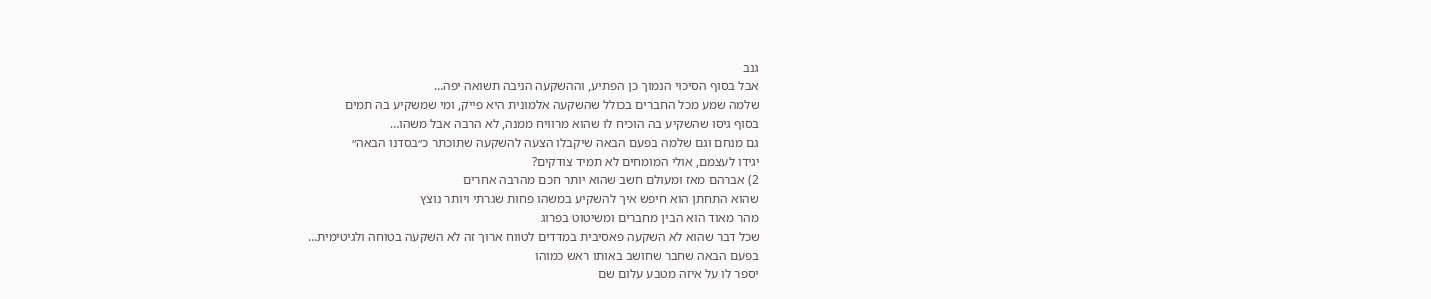גנב
אבל בסוף הסיכוי הנמוך כן הפתיע, וההשקעה הניבה תשואה יפה…
שלמה שמע מכל החברים בכולל שהשקעה אלמונית היא פייק, ומי שמשקיע בה תמים
בסוף גיסו שהשקיע בה הוכיח לו שהוא מרוויח ממנה, לא הרבה אבל משהו…
גם מנחם וגם שלמה בפעם הבאה שיקבלו הצעה להשקעה שתוכתר כ״בסדנו הבאה״
יגידו לעצמם, אולי המומחים לא תמיד צודקים?
2) אברהם מאז ומעולם חשב שהוא יותר חכם מהרבה אחרים
שהוא התחתן הוא חיפש איך להשקיע במשהו פחות שגרתי ויותר נוצץ
מהר מאוד הוא הבין מחברים ומשיטוט בפרוג
שכל דבר שהוא לא השקעה פאסיבית במדדים לטווח ארוך זה לא השקעה בטוחה ולגיטימית…
בפעם הבאה שחבר שחושב באותו ראש כמוהו
יספר לו על איזה מטבע עלום שם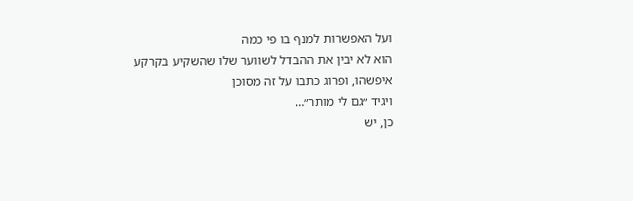ועל האפשרות למנף בו פי כמה
הוא לא יבין את ההבדל לשווער שלו שהשקיע בקרקע איפשהו, ופרוג כתבו על זה מסוכן
ויגיד ״גם לי מותר״…
כן, יש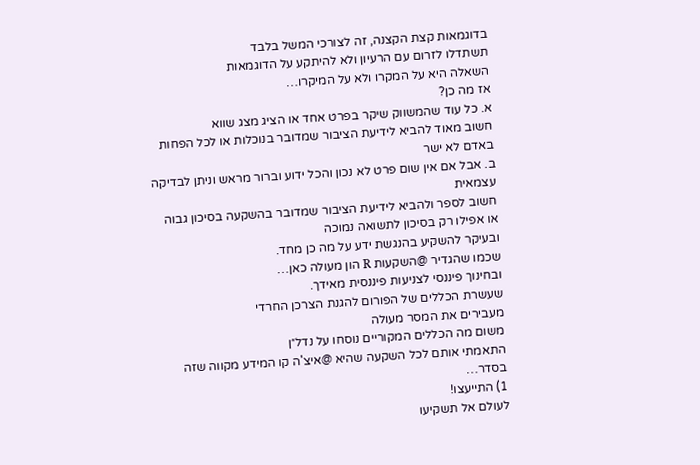בדוגמאות קצת הקצנה, זה לצורכי המשל בלבד
תשתדלו לזרום עם הרעיון ולא להיתקע על הדוגמאות
השאלה היא על המקרו ולא על המיקרו…
אז מה כן?
א. כל עוד שהמשווק שיקר בפרט אחד או הציג מצג שווא
חשוב מאוד להביא לידיעת הציבור שמדובר בנוכלות או לכל הפחות באדם לא ישר
ב. אבל אם אין שום פרט לא נכון והכל ידוע וברור מראש וניתן לבדיקה עצמאית
חשוב לספר ולהביא לידיעת הציבור שמדובר בהשקעה בסיכון גבוה
או אפילו רק בסיכון לתשואה נמוכה
ובעיקר להשקיע בהנגשת ידע על מה כן מחד.
שכמו שהגדיר @השקעות R הון מעולה כאן…
ובחינוך פיננסי לצניעות פיננסית מאידך.
שעשרת הכללים של הפורום להגנת הצרכן החרדי
מעבירים את המסר מעולה
משום מה הכללים המקוריים נוסחו על נדל״ן
התאמתי אותם לכל השקעה שהיא @איצ'ה קו המידע מקווה שזה בסדר…
1) התייעצו!
לעולם אל תשקיעו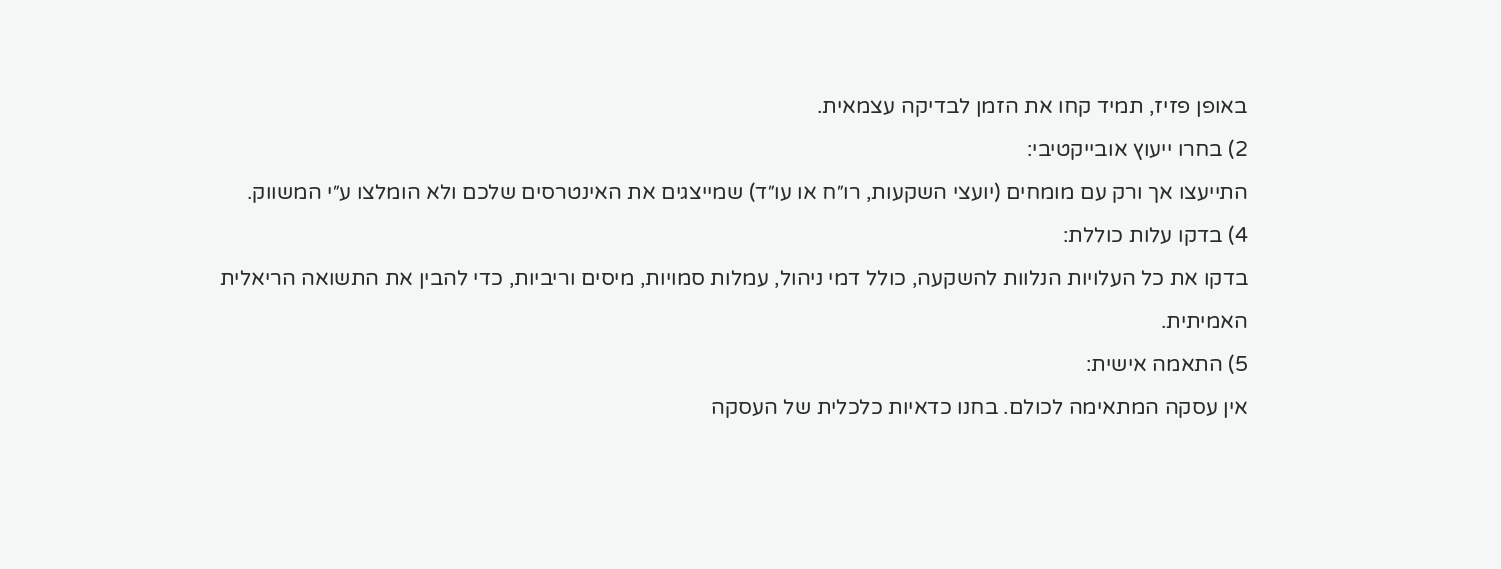באופן פזיז, תמיד קחו את הזמן לבדיקה עצמאית.
2) בחרו ייעוץ אובייקטיבי:
התייעצו אך ורק עם מומחים (יועצי השקעות, רו״ח או עו״ד) שמייצגים את האינטרסים שלכם ולא הומלצו ע״י המשווק.
4) בדקו עלות כוללת:
בדקו את כל העלויות הנלוות להשקעה, כולל דמי ניהול, עמלות סמויות, מיסים וריביות, כדי להבין את התשואה הריאלית האמיתית.
5) התאמה אישית:
אין עסקה המתאימה לכולם. בחנו כדאיות כלכלית של העסקה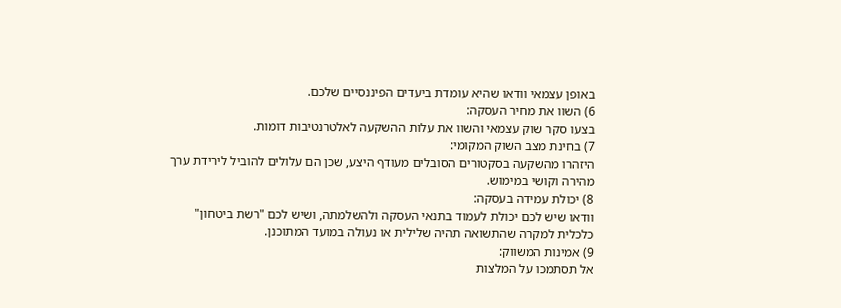באופן עצמאי וודאו שהיא עומדת ביעדים הפיננסיים שלכם.
6) השוו את מחיר העסקה:
בצעו סקר שוק עצמאי והשוו את עלות ההשקעה לאלטרנטיבות דומות.
7) בחינת מצב השוק המקומי:
היזהרו מהשקעה בסקטורים הסובלים מעודף היצע, שכן הם עלולים להוביל לירידת ערך מהירה וקושי במימוש.
8) יכולת עמידה בעסקה:
וודאו שיש לכם יכולת לעמוד בתנאי העסקה ולהשלמתה, ושיש לכם "רשת ביטחון" כלכלית למקרה שהתשואה תהיה שלילית או נעולה במועד המתוכנן.
9) אמינות המשווק:
אל תסתמכו על המלצות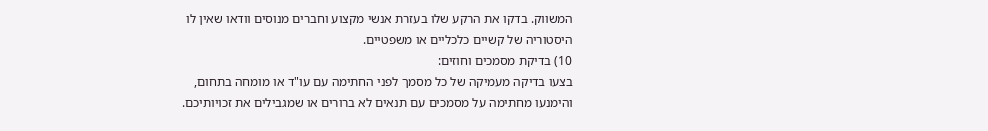המשווק. בדקו את הרקע שלו בעזרת אנשי מקצוע וחברים מנוסים וודאו שאין לו היסטוריה של קשיים כלכליים או משפטיים.
10) בדיקת מסמכים וחוזים:
בצעו בדיקה מעמיקה של כל מסמך לפני החתימה עם עו"ד או מומחה בתחום, והימנעו מחתימה על מסמכים עם תנאים לא ברורים או שמגבילים את זכויותיכם.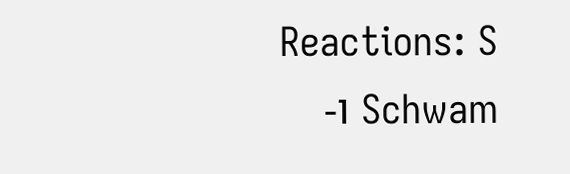Reactions: S Schwam ו-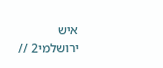איש ירושלמי2 //